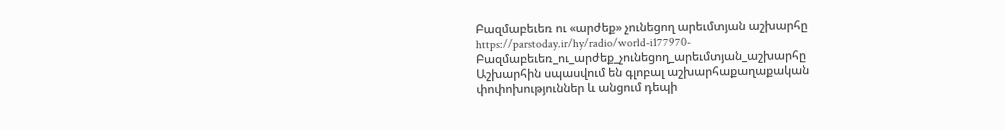Բազմաբեւեռ ու «արժեք» չունեցող արեւմտյան աշխարհը
https://parstoday.ir/hy/radio/world-i177970-Բազմաբեւեռ_ու_արժեք_չունեցող_արեւմտյան_աշխարհը
Աշխարհին սպասվում են գլոբալ աշխարհաքաղաքական փոփոխություններ և անցում դեպի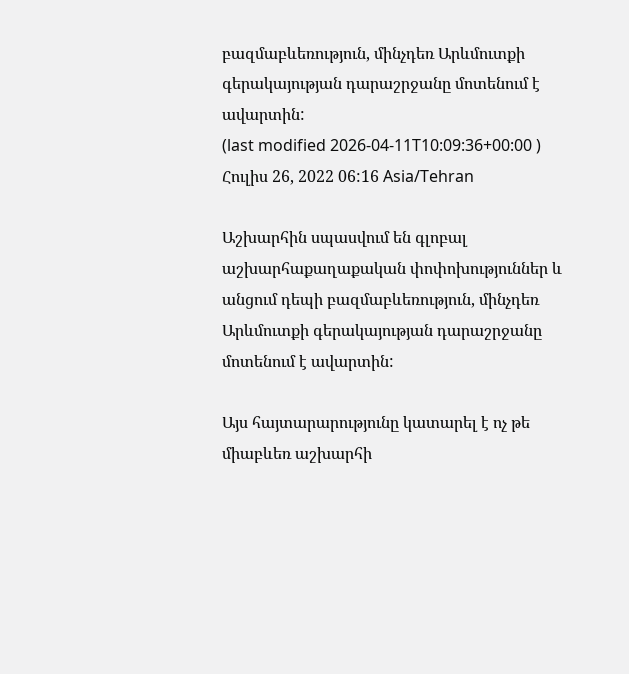բազմաբևեռություն, մինչդեռ Արևմուտքի գերակայության դարաշրջանը մոտենում է ավարտին:
(last modified 2026-04-11T10:09:36+00:00 )
Հուլիս 26, 2022 06:16 Asia/Tehran

Աշխարհին սպասվում են գլոբալ աշխարհաքաղաքական փոփոխություններ և անցում դեպի բազմաբևեռություն, մինչդեռ Արևմուտքի գերակայության դարաշրջանը մոտենում է ավարտին:

Այս հայտարարությունը կատարել է ոչ թե միաբևեռ աշխարհի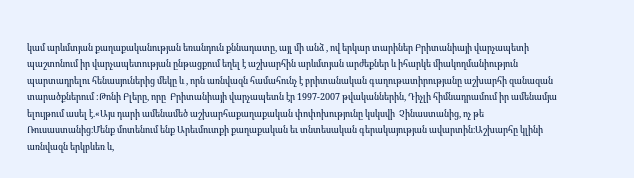կամ արևմտյան քաղաքականության եռանդուն քննադատը, այլ մի անձ , ով երկար տարիներ Բրիտանիայի վարչապետի պաշտոնում իր վարչապետության ընթացքում եղել է աշխարհին արևմտյան արժեքներ և իհարկե միակողմանիություն պարտադրելու հենասյուներից մեկը և , որն առնվազն համահունչ է բրիտանական գաղութատիրությանը աշխարհի զանազան տարածքներում :Թոնի Բլերը, որը  Բրիտանիայի վարչապետն էր 1997-2007 թվականներին, Դիչլի հիմնադրամում իր ամենամյա ելույթում ասել է.«Այս դարի ամենամեծ աշխարհաքաղաքական փոփոխությունը կսկսվի  Չինաստանից, ոչ թե Ռուսաստանից։Մենք մոտենում ենք Արեւմուտքի քաղաքական եւ տնտեսական գերակայության ավարտին։Աշխարհը կլինի առնվազն երկբևեռ և,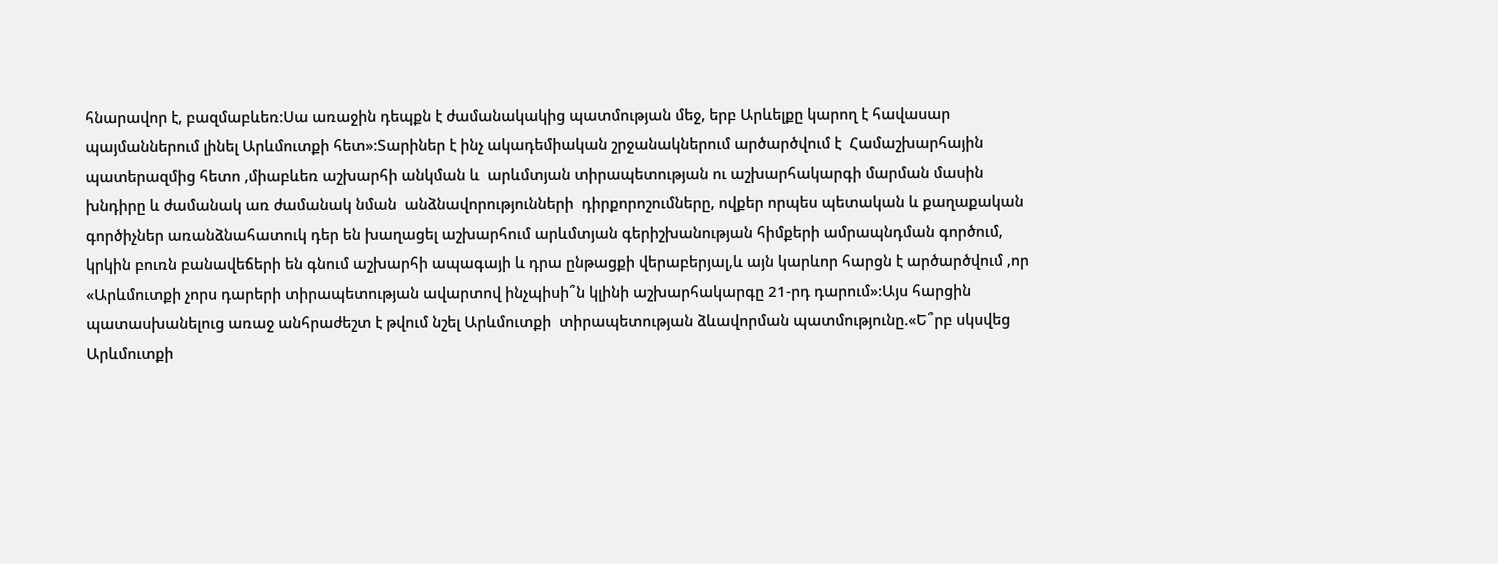հնարավոր է, բազմաբևեռ:Սա առաջին դեպքն է ժամանակակից պատմության մեջ, երբ Արևելքը կարող է հավասար պայմաններում լինել Արևմուտքի հետ»:Տարիներ է ինչ ակադեմիական շրջանակներում արծարծվում է  Համաշխարհային պատերազմից հետո ,միաբևեռ աշխարհի անկման և  արևմտյան տիրապետության ու աշխարհակարգի մարման մասին խնդիրը և ժամանակ առ ժամանակ նման  անձնավորությունների  դիրքորոշումները, ովքեր որպես պետական և քաղաքական գործիչներ առանձնահատուկ դեր են խաղացել աշխարհում արևմտյան գերիշխանության հիմքերի ամրապնդման գործում, կրկին բուռն բանավեճերի են գնում աշխարհի ապագայի և դրա ընթացքի վերաբերյալ,և այն կարևոր հարցն է արծարծվում ,որ «Արևմուտքի չորս դարերի տիրապետության ավարտով ինչպիսի՞ն կլինի աշխարհակարգը 21-րդ դարում»:Այս հարցին պատասխանելուց առաջ անհրաժեշտ է թվում նշել Արևմուտքի  տիրապետության ձևավորման պատմությունը.«Ե՞րբ սկսվեց Արևմուտքի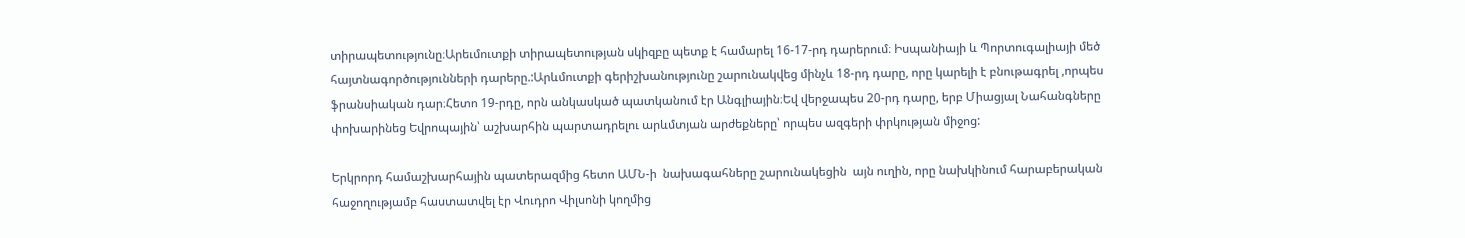տիրապետությունը։Արեւմուտքի տիրապետության սկիզբը պետք է համարել 16-17-րդ դարերում։ Իսպանիայի և Պորտուգալիայի մեծ հայտնագործությունների դարերը.:Արևմուտքի գերիշխանությունը շարունակվեց մինչև 18-րդ դարը, որը կարելի է բնութագրել ,որպես ֆրանսիական դար։Հետո 19-րդը, որն անկասկած պատկանում էր Անգլիային։Եվ վերջապես 20-րդ դարը, երբ Միացյալ Նահանգները փոխարինեց Եվրոպային՝ աշխարհին պարտադրելու արևմտյան արժեքները՝ որպես ազգերի փրկության միջոց:

Երկրորդ համաշխարհային պատերազմից հետո ԱՄՆ-ի  նախագահները շարունակեցին  այն ուղին, որը նախկինում հարաբերական հաջողությամբ հաստատվել էր Վուդրո Վիլսոնի կողմից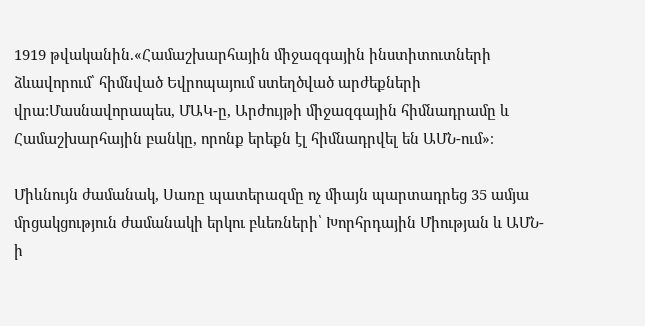1919 թվականին.«Համաշխարհային միջազգային ինստիտուտների ձևավորում՝ հիմնված Եվրոպայում ստեղծված արժեքների վրա:Մասնավորապես, ՄԱԿ-ը, Արժույթի միջազգային հիմնադրամը և Համաշխարհային բանկը, որոնք երեքն էլ հիմնադրվել են ԱՄՆ-ում»։

Միևնույն ժամանակ, Սառը պատերազմը ոչ միայն պարտադրեց 35 ամյա մրցակցություն ժամանակի երկու բևեռների՝ Խորհրդային Միության և ԱՄՆ-ի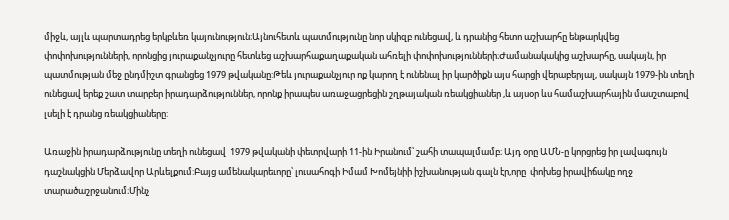միջև, այլև պարտադրեց երկբևեռ կայունություն։Այնուհետև պատմությունը նոր սկիզբ ունեցավ, և դրանից հետո աշխարհը ենթարկվեց փոփոխությունների, որոնցից յուրաքանչյուրը հետևեց աշխարհաքաղաքական ահռելի փոփոխությունների։Ժամանակակից աշխարհը, սակայն, իր պատմության մեջ ընդմիշտ գրանցեց 1979 թվականը:Թեև յուրաքանչյուր ոք կարող է ունենալ իր կարծիքն այս հարցի վերաբերյալ, սակայն 1979-ին տեղի ունեցավ երեք շատ տարբեր իրադարձություններ, որոնք իրապես առաջացրեցին շղթայական ռեակցիաներ ,և այսօր ևս համաշխարհային մասշտաբով լսելի է դրանց ռեակցիաները:

Առաջին իրադարձությունը տեղի ունեցավ  1979 թվականի փետրվարի 11-ին Իրանում՝ շահի տապալմամբ։ Այդ օրը ԱՄՆ-ը կորցրեց իր լավագույն դաշնակցին Մերձավոր Արևելքում:Բայց ամենակարեւորը՝ լուսահոգի Իմամ Խոմեյնիի իշխանության գալն էր,որը  փոխեց իրավիճակը ողջ տարածաշրջանում։Մինչ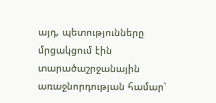այդ, պետությունները մրցակցում էին տարածաշրջանային առաջնորդության համար՝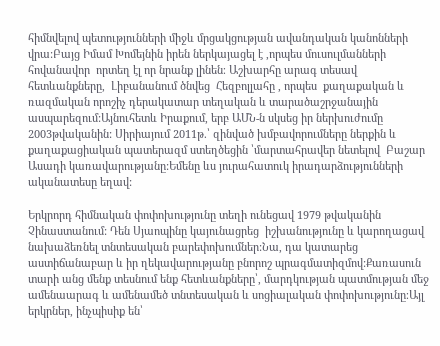հիմնվելով պետությունների միջև մրցակցության ավանդական կանոնների վրա:Բայց Իմամ Խոմեյնին իրեն ներկայացել է ,որպես մուսուլմանների հովանավոր  որտեղ էլ որ նրանք լինեն։ Աշխարհը արագ տեսավ հետևանքները,  Լիբանանում ծնվեց  Հեզբոլլահը , որպես  քաղաքական և ռազմական որոշիչ դերակատար տեղական և տարածաշրջանային ասպարեզում:Այնուհետև Իրաքում, երբ ԱՄՆ-ն սկսեց իր ներխուժումը 2003թվականին: Սիրիայում 2011թ.՝ զինված խմբավորումները ներքին և քաղաքացիական պատերազմ ստեղծեցին ՝մարտահրավեր նետելով  Բաշար Ասադի կառավարությանը:Եմենը ևս յուրահատուկ իրադարձությունների ականատեսը եղավ:

Երկրորդ հիմնական փոփոխությունը տեղի ունեցավ 1979 թվականին Չինաստանում: Դեն Սյաոպինը կայունացրեց  իշխանությունը և կարողացավ նախաձեռնել տնտեսական բարեփոխումներ:Նա, դա կատարեց աստիճանաբար և իր ղեկավարությանը բնորոշ պրագմատիզմով:Քառասուն տարի անց մենք տեսնում ենք հետևանքները՝, մարդկության պատմության մեջ ամենաարագ և ամենամեծ տնտեսական և սոցիալական փոփոխությունը։Այլ երկրներ, ինչպիսիք են՝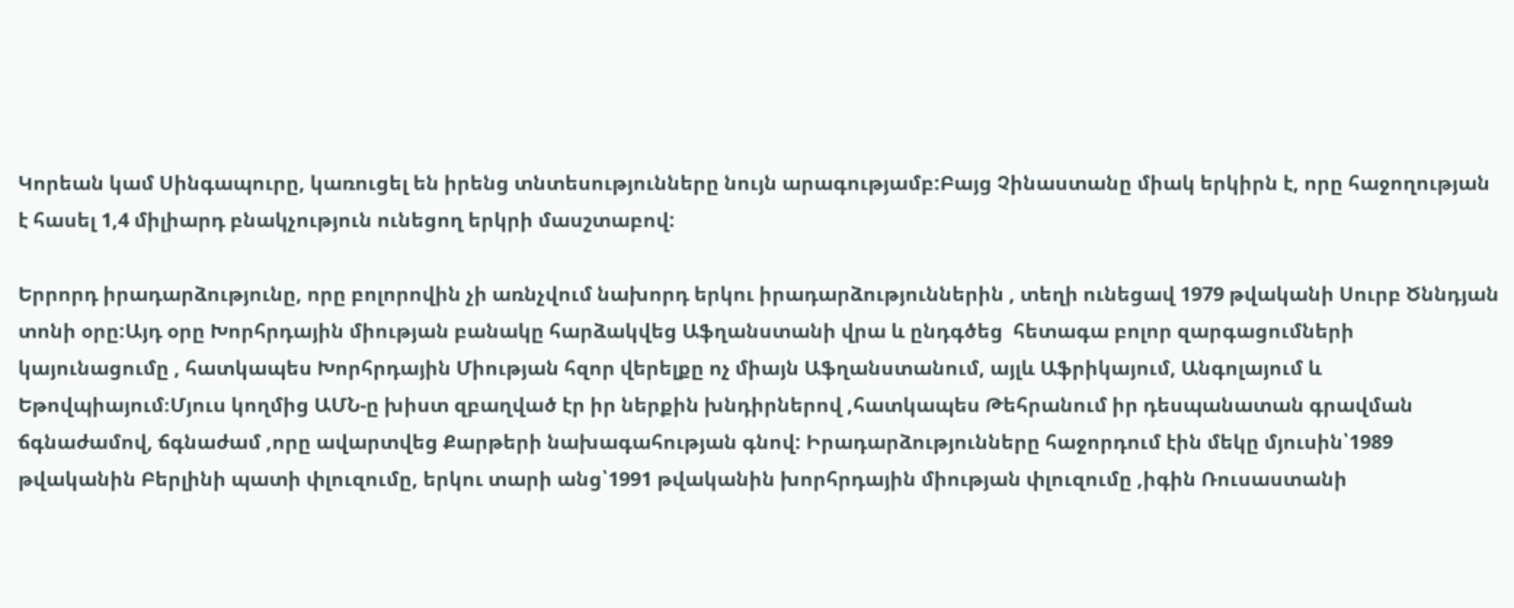Կորեան կամ Սինգապուրը, կառուցել են իրենց տնտեսությունները նույն արագությամբ:Բայց Չինաստանը միակ երկիրն է, որը հաջողության է հասել 1,4 միլիարդ բնակչություն ունեցող երկրի մասշտաբով:

Երրորդ իրադարձությունը, որը բոլորովին չի առնչվում նախորդ երկու իրադարձություններին , տեղի ունեցավ 1979 թվականի Սուրբ Ծննդյան տոնի օրը:Այդ օրը Խորհրդային միության բանակը հարձակվեց Աֆղանստանի վրա և ընդգծեց  հետագա բոլոր զարգացումների կայունացումը , հատկապես Խորհրդային Միության հզոր վերելքը ոչ միայն Աֆղանստանում, այլև Աֆրիկայում, Անգոլայում և Եթովպիայում։Մյուս կողմից ԱՄՆ-ը խիստ զբաղված էր իր ներքին խնդիրներով ,հատկապես Թեհրանում իր դեսպանատան գրավման ճգնաժամով, ճգնաժամ ,որը ավարտվեց Քարթերի նախագահության գնով: Իրադարձությունները հաջորդում էին մեկը մյուսին՝1989 թվականին Բերլինի պատի փլուզումը, երկու տարի անց՝1991 թվականին խորհրդային միության փլուզումը ,իգին Ռուսաստանի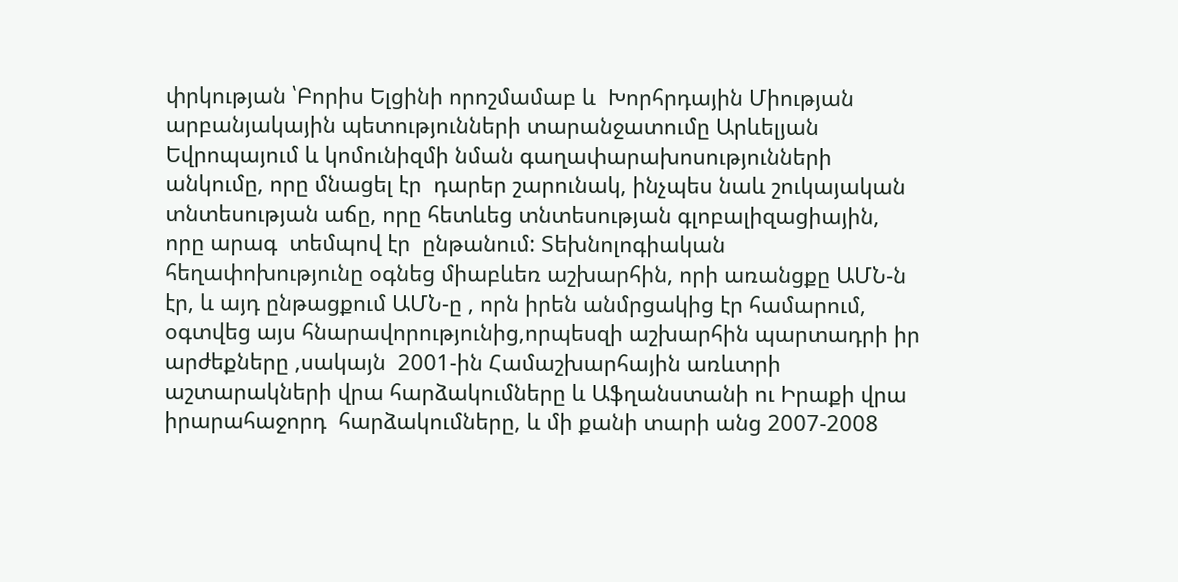փրկության ՝Բորիս Ելցինի որոշմամաբ և  Խորհրդային Միության արբանյակային պետությունների տարանջատումը Արևելյան Եվրոպայում և կոմունիզմի նման գաղափարախոսությունների անկումը, որը մնացել էր  դարեր շարունակ, ինչպես նաև շուկայական տնտեսության աճը, որը հետևեց տնտեսության գլոբալիզացիային, որը արագ  տեմպով էր  ընթանում: Տեխնոլոգիական հեղափոխությունը օգնեց միաբևեռ աշխարհին, որի առանցքը ԱՄՆ-ն էր, և այդ ընթացքում ԱՄՆ-ը , որն իրեն անմրցակից էր համարում, օգտվեց այս հնարավորությունից,որպեսզի աշխարհին պարտադրի իր արժեքները ,սակայն  2001-ին Համաշխարհային առևտրի աշտարակների վրա հարձակումները և Աֆղանստանի ու Իրաքի վրա իրարահաջորդ  հարձակումները, և մի քանի տարի անց 2007-2008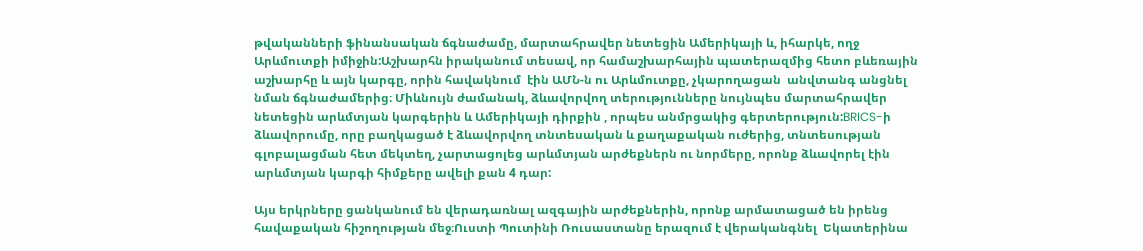թվականների ֆինանսական ճգնաժամը, մարտահրավեր նետեցին Ամերիկայի և, իհարկե, ողջ Արևմուտքի իմիջին:Աշխարհն իրականում տեսավ, որ համաշխարհային պատերազմից հետո բևեռային աշխարհը և այն կարգը, որին հավակնում  էին ԱՄՆ-ն ու Արևմուտքը, չկարողացան  անվտանգ անցնել նման ճգնաժամերից։ Միևնույն ժամանակ, ձևավորվող տերությունները նույնպես մարտահրավեր նետեցին արևմտյան կարգերին և Ամերիկայի դիրքին , որպես անմրցակից գերտերություն:BRICS-ի ձևավորումը, որը բաղկացած է ձևավորվող տնտեսական և քաղաքական ուժերից, տնտեսության գլոբալացման հետ մեկտեղ, չարտացոլեց արևմտյան արժեքներն ու նորմերը, որոնք ձևավորել էին արևմտյան կարգի հիմքերը ավելի քան 4 դար:

Այս երկրները ցանկանում են վերադառնալ ազգային արժեքներին, որոնք արմատացած են իրենց հավաքական հիշողության մեջ։Ուստի Պուտինի Ռուսաստանը երազում է վերականգնել  Եկատերինա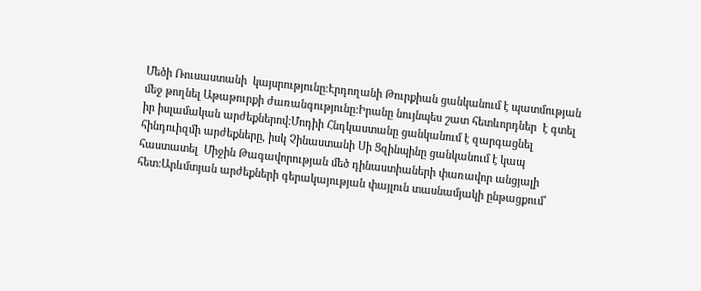Մեծի Ռուսաստանի  կայսրությունը։Էրդողանի Թուրքիան ցանկանում է պատմության մեջ թողնել Աթաթուրքի ժառանգությունը:Իրանը նույնպես շատ հետևորդներ  է գտել իր իսլամական արժեքներով:Մոդիի Հնդկաստանը ցանկանում է զարգացնել  հինդուիզմի արժեքները, իսկ Չինաստանի Սի Ցզինպինը ցանկանում է կապ հաստատել  Միջին Թագավորության մեծ դինաստիաների փառավոր անցյալի հետ:Արևմտյան արժեքների գերակայության փայլուն տասնամյակի ընթացքում՝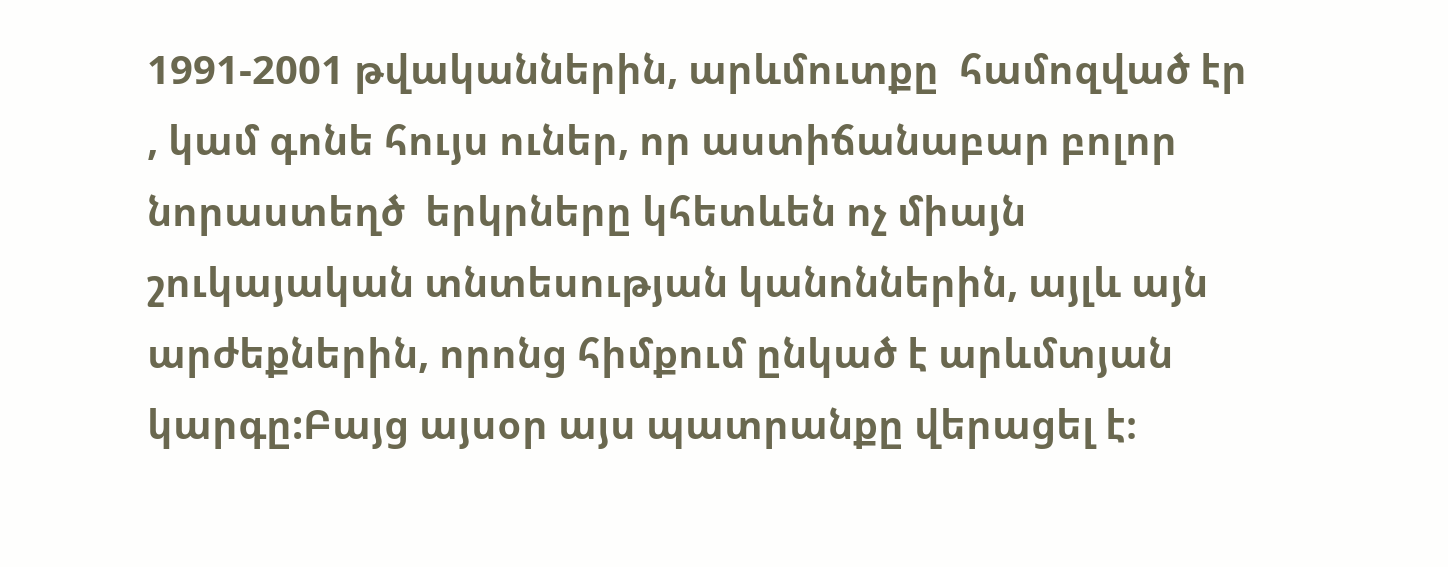1991-2001 թվականներին, արևմուտքը  համոզված էր , կամ գոնե հույս ուներ, որ աստիճանաբար բոլոր նորաստեղծ  երկրները կհետևեն ոչ միայն շուկայական տնտեսության կանոններին, այլև այն արժեքներին, որոնց հիմքում ընկած է արևմտյան կարգը:Բայց այսօր այս պատրանքը վերացել է։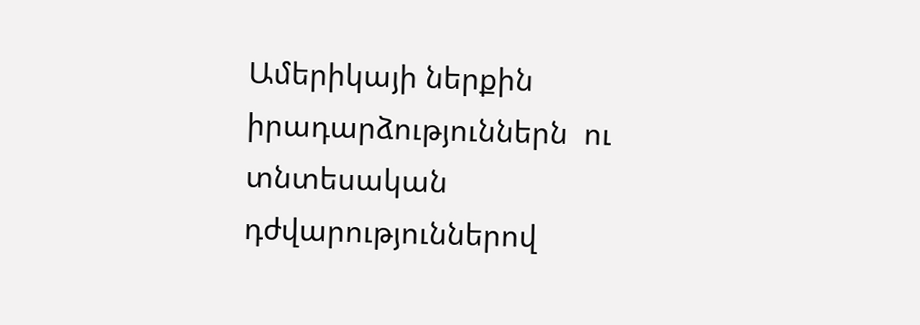Ամերիկայի ներքին իրադարձություններն  ու տնտեսական դժվարություններով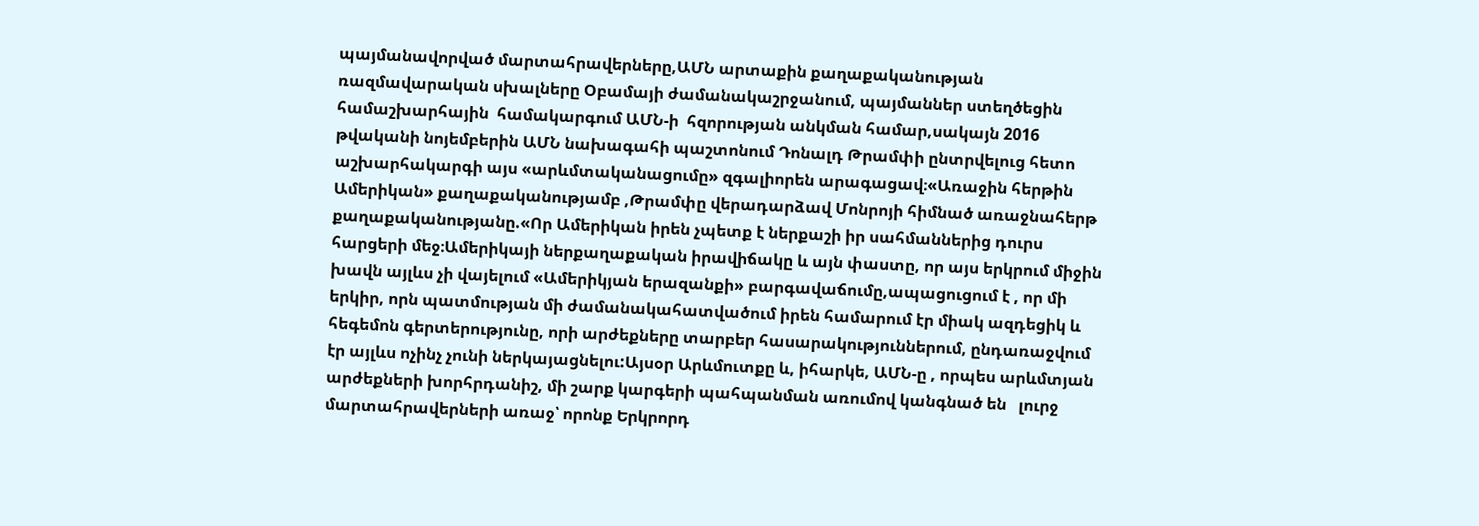պայմանավորված մարտահրավերները,ԱՄՆ արտաքին քաղաքականության ռազմավարական սխալները Օբամայի ժամանակաշրջանում, պայմաններ ստեղծեցին համաշխարհային  համակարգում ԱՄՆ-ի  հզորության անկման համար,սակայն 2016 թվականի նոյեմբերին ԱՄՆ նախագահի պաշտոնում Դոնալդ Թրամփի ընտրվելուց հետո աշխարհակարգի այս «արևմտականացումը» զգալիորեն արագացավ։«Առաջին հերթին Ամերիկան» քաղաքականությամբ ,Թրամփը վերադարձավ Մոնրոյի հիմնած առաջնահերթ քաղաքականությանը.«Որ Ամերիկան իրեն չպետք է ներքաշի իր սահմաններից դուրս հարցերի մեջ։Ամերիկայի ներքաղաքական իրավիճակը և այն փաստը, որ այս երկրում միջին խավն այլևս չի վայելում «Ամերիկյան երազանքի» բարգավաճումը,ապացուցում է , որ մի երկիր, որն պատմության մի ժամանակահատվածում իրեն համարում էր միակ ազդեցիկ և հեգեմոն գերտերությունը, որի արժեքները տարբեր հասարակություններում, ընդառաջվում էր այլևս ոչինչ չունի ներկայացնելու:Այսօր Արևմուտքը և, իհարկե, ԱՄՆ-ը , որպես արևմտյան արժեքների խորհրդանիշ, մի շարք կարգերի պահպանման առումով կանգնած են   լուրջ մարտահրավերների առաջ՝ որոնք Երկրորդ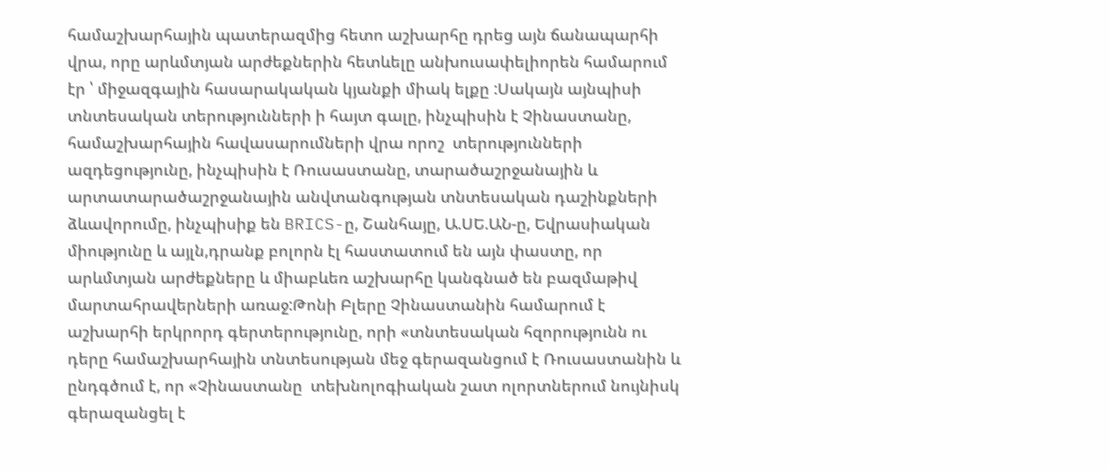համաշխարհային պատերազմից հետո աշխարհը դրեց այն ճանապարհի վրա, որը արևմտյան արժեքներին հետևելը անխուսափելիորեն համարում էր ՝ միջազգային հասարակական կյանքի միակ ելքը :Սակայն այնպիսի տնտեսական տերությունների ի հայտ գալը, ինչպիսին է Չինաստանը, համաշխարհային հավասարումների վրա որոշ  տերությունների ազդեցությունը, ինչպիսին է Ռուսաստանը, տարածաշրջանային և արտատարածաշրջանային անվտանգության տնտեսական դաշինքների ձևավորումը, ինչպիսիք են BRICS-ը, Շանհայը, Ա.ՍԵ.ԱՆ-ը, Եվրասիական միությունը և այլն,դրանք բոլորն էլ հաստատում են այն փաստը, որ արևմտյան արժեքները և միաբևեռ աշխարհը կանգնած են բազմաթիվ մարտահրավերների առաջ:Թոնի Բլերը Չինաստանին համարում է աշխարհի երկրորդ գերտերությունը, որի «տնտեսական հզորությունն ու դերը համաշխարհային տնտեսության մեջ գերազանցում է Ռուսաստանին և ընդգծում է, որ «Չինաստանը  տեխնոլոգիական շատ ոլորտներում նույնիսկ գերազանցել է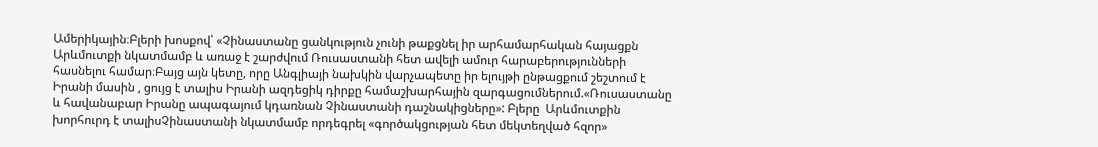Ամերիկային։Բլերի խոսքով՝ «Չինաստանը ցանկություն չունի թաքցնել իր արհամարհական հայացքն Արևմուտքի նկատմամբ և առաջ է շարժվում Ռուսաստանի հետ ավելի ամուր հարաբերությունների հասնելու համար։Բայց այն կետը, որը Անգլիայի նախկին վարչապետը իր ելույթի ընթացքում շեշտում է Իրանի մասին , ցույց է տալիս Իրանի ազդեցիկ դիրքը համաշխարհային զարգացումներում.«Ռուսաստանը և հավանաբար Իրանը ապագայում կդառնան Չինաստանի դաշնակիցները»: Բլերը  Արևմուտքին խորհուրդ է տալիսՉինաստանի նկատմամբ որդեգրել «գործակցության հետ մեկտեղված հզոր»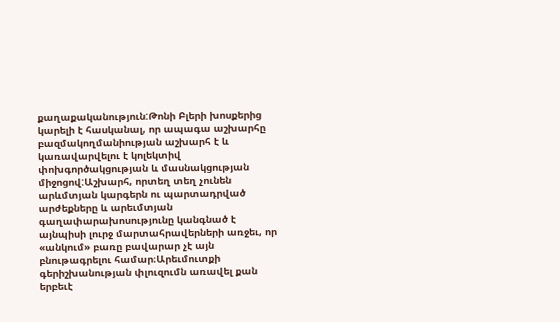քաղաքականություն:Թոնի Բլերի խոսքերից կարելի է հասկանալ, որ ապագա աշխարհը բազմակողմանիության աշխարհ է և կառավարվելու է կոլեկտիվ փոխգործակցության և մասնակցության միջոցով:Աշխարհ, որտեղ տեղ չունեն արևմտյան կարգերն ու պարտադրված արժեքները և արեւմտյան գաղափարախոսությունը կանգնած է այնպիսի լուրջ մարտահրավերների առջեւ, որ «անկում» բառը բավարար չէ այն բնութագրելու համար։Արեւմուտքի  գերիշխանության փլուզումն առավել քան երբեւէ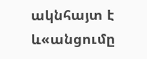ակնհայտ է և«անցումը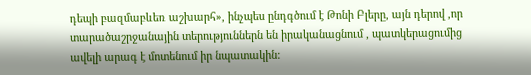դեպի բազմաբևեռ աշխարհ», ինչպես ընդգծում է Թոնի Բլերը, այն դերով ,որ տարածաշրջանային տերություններն են իրականացնում , պատկերացումից ավելի արագ է մոտենում իր նպատակին: